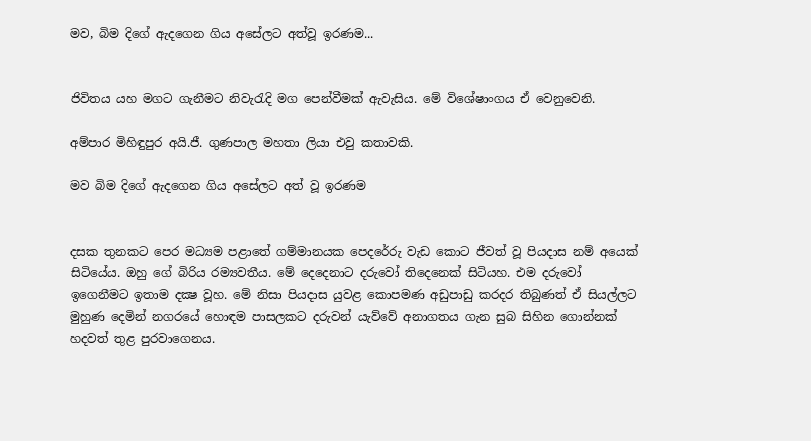මව, බිම දිගේ ඇදගෙන ගිය අසේලට අත්වූ ඉරණම...


ජිවිතය යහ මගට ගැනීමට නිවැරැදි මග පෙන්වීමක් ඇවැසිය. මේ විශේෂාංගය ඒ වෙනුවෙනි.

අම්පාර මිහිඳුපුර අයි.ජී. ගුණපාල මහතා ලියා එවු කතාවකි.

මව බිම දිගේ ඇදගෙන ගිය අසේලට අත් වූ ඉරණම


දසක තුනකට පෙර මධ්‍යම පළාතේ ගම්මානයක පෙදරේරු වැඩ කොට ජීවත් වූ පියදාස නම් අයෙක් සිටියේය. ඔහු ගේ බිරිය රම්‍යවතීය. මේ දෙදෙනාට දරුවෝ තිදෙනෙක් සිටියහ. එම දරුවෝ ඉගෙනීමට ඉතාම දක්‍ෂ වූහ. මේ නිසා පියදාස යුවළ කොපමණ අඩුපාඩු කරදර තිබුණත් ඒ සියල්ලට මුහුණ දෙමින් නගරයේ හොඳම පාසලකට දරුවන් යැව්වේ අනාගතය ගැන සුබ සිහින ගොන්නක් හදවත් තුළ පුරවාගෙනය.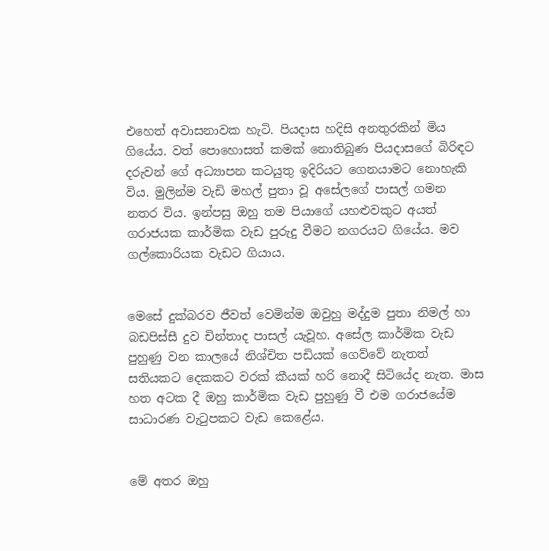එහෙත් අවාසනාවක හැටි. පියදාස හදිසි අනතුරකින් මිය ගියේය. වත් පොහොසත් කමක් නොතිබුණ පියදාසගේ බිරිඳට දරුවන් ගේ අධ්‍යාපන කටයුතු ඉදිරියට ගෙනයාමට නොහැකි විය. මුලින්ම වැඩි මහල් පුතා වූ අසේලගේ පාසල් ගමන නතර විය. ඉන්පසු ඔහු තම පියාගේ යහළුවකුට අයත් ගරාජයක කාර්මික වැඩ පුරුදු වීමට නගරයට ගියේය. මව ගල්කොරියක වැඩට ගියාය.


මෙසේ දුක්බරව ජීවත් වෙමින්ම ඔවුහු මද්දුම පුතා නිමල් හා බඩපිස්සී දුව චින්තාද පාසල් යැවූහ. අසේල කාර්මික වැඩ පුහුණු වන කාලයේ නිශ්චිත පඩියක් ගෙව්වේ නැතත් සතියකට දෙකකට වරක් කීයක් හරි නොදී සිටියේද නැත. මාස හත අටක දී ඔහු කාර්මික වැඩ පුහුණු වී එම ගරාජයේම සාධාරණ වැටුපකට වැඩ කෙළේය.


මේ අතර ඔහු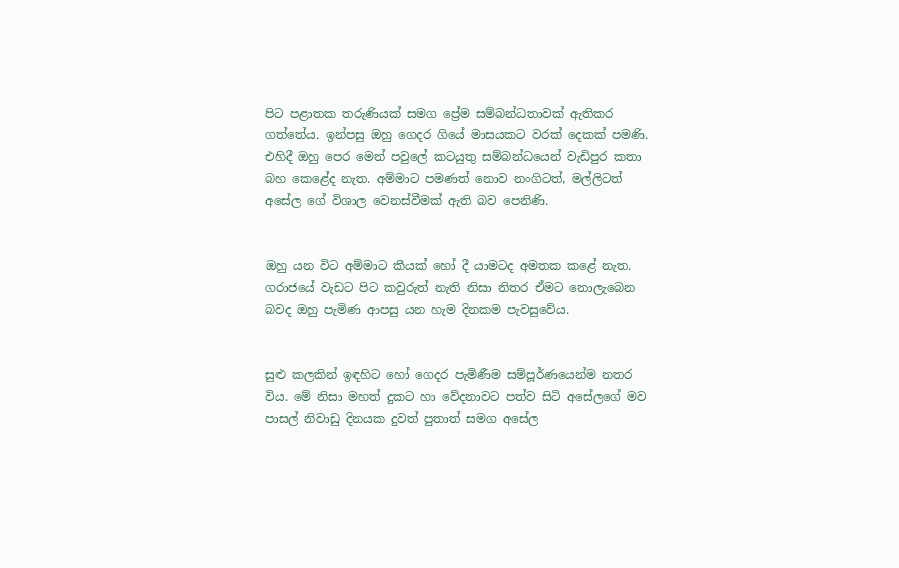පිට පළාතක තරුණියක් සමග ප්‍රේම සම්බන්ධතාවක් ඇතිකර ගත්තේය. ඉන්පසු ඔහු ගෙදර ගියේ මාසයකට වරක් දෙකක් පමණි. එහිදී ඔහු පෙර මෙන් පවුලේ කටයුතු සම්බන්ධයෙන් වැඩිපුර කතා බහ කෙළේද නැත. අම්මාට පමණත් නොව නංගිටත්, මල්ලිටත් අසේල ගේ විශාල වෙනස්වීමක් ඇති බව පෙනිණි.


ඔහු යන විට අම්මාට කීයක් හෝ දී යාමටද අමතක කළේ නැත. ගරාජයේ වැඩට පිට කවුරුත් නැති නිසා නිතර ඒමට නොලැබෙන බවද ඔහු පැමිණ ආපසු යන හැම දිනකම පැවසුවේය.


සුළු කලකින් ඉඳහිට හෝ ගෙදර පැමිණීම සම්පූර්ණයෙන්ම නතර විය. මේ නිසා මහත් දුකට හා වේදනාවට පත්ව සිටි අසේලගේ මව පාසල් නිවාඩු දිනයක දුවත් පුතාත් සමග අසේල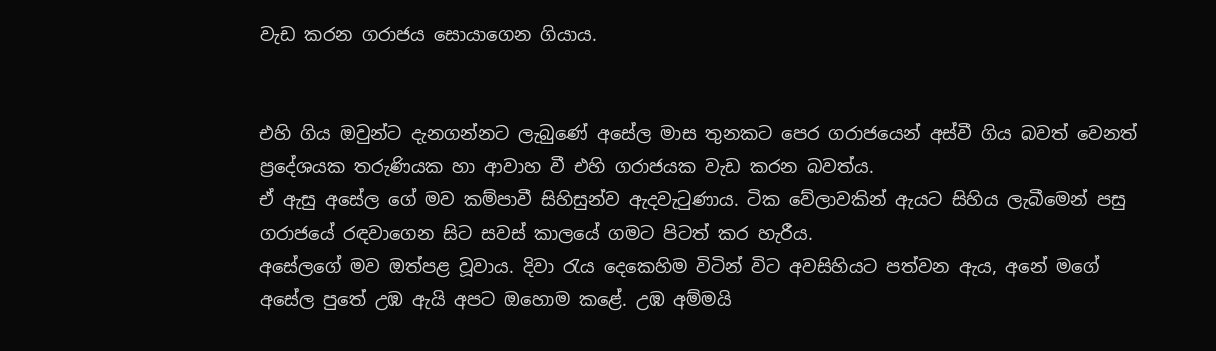වැඩ කරන ගරාජය සොයාගෙන ගියාය.


එහි ගිය ඔවුන්ට දැනගන්නට ලැබුණේ අසේල මාස තුනකට පෙර ගරාජයෙන් අස්වී ගිය බවත් වෙනත් ප්‍රදේශයක තරුණියක හා ආවාහ වී එහි ගරාජයක වැඩ කරන බවත්ය.
ඒ ඇසු අසේල ගේ මව කම්පාවී සිහිසුන්ව ඇදවැටුණාය. ටික වේලාවකින් ඇයට සිහිය ලැබීමෙන් පසු ගරාජයේ රඳවාගෙන සිට සවස් කාලයේ ගමට පිටත් කර හැරීය.
අසේලගේ මව ඔත්පළ වූවාය. දිවා රැය දෙකෙහිම විටින් විට අවසිහියට පත්වන ඇය, අනේ මගේ අසේල පුතේ උඹ ඇයි අපට ඔහොම කළේ. උඹ අම්මයි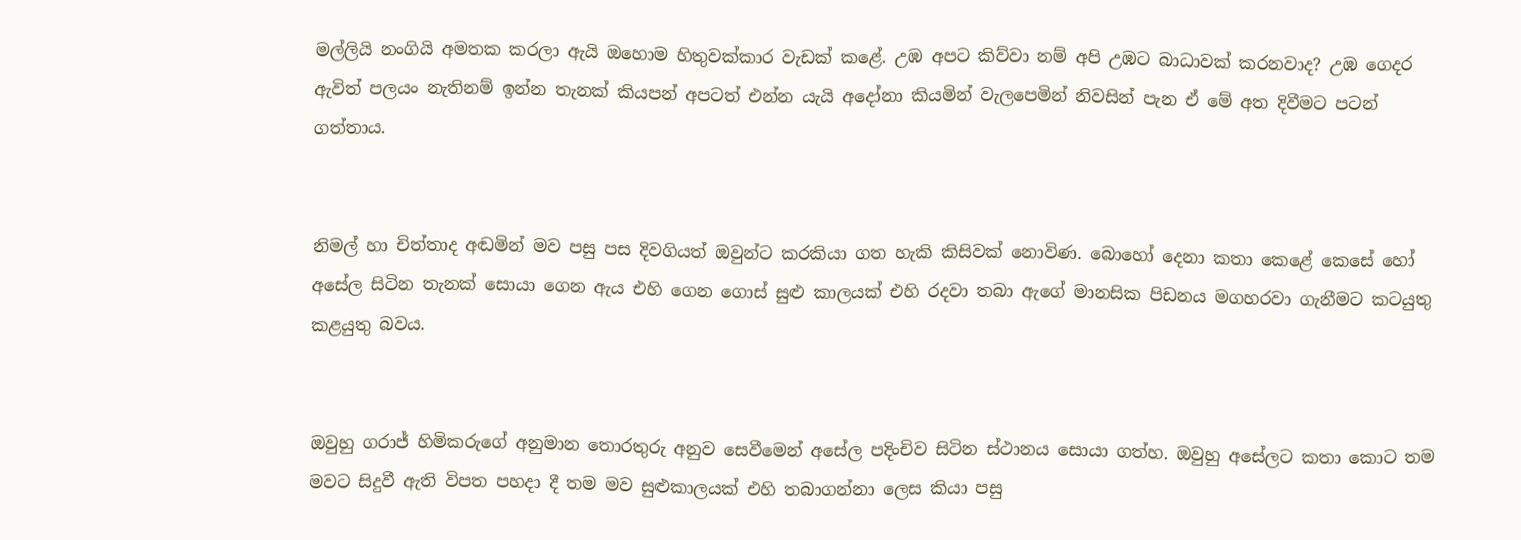මල්ලියි නංගියි අමතක කරලා ඇයි ඔහොම හිතුවක්කාර වැඩක් කළේ. උඹ අපට කිව්වා නම් අපි උඹට බාධාවක් කරනවාද? උඹ ගෙදර ඇවිත් පලයං නැතිනම් ඉන්න තැනක් කියපන් අපටත් එන්න යැයි අදෝනා කියමින් වැලපෙමින් නිවසින් පැන ඒ මේ අත දිවීමට පටන් ගත්තාය.


නිමල් හා චිත්තාද අඬමින් මව පසු පස දිවගියත් ඔවුන්ට කරකියා ගත හැකි කිසිවක් නොවිණ. බොහෝ දෙනා කතා කෙළේ කෙසේ හෝ අසේල සිටින තැනක් සොයා ගෙන ඇය එහි ගෙන ගොස් සුළු කාලයක් එහි රදවා තබා ඇගේ මානසික පිඩනය මගහරවා ගැනීමට කටයුතු කළයුතු බවය.


ඔවුහු ගරාජ් හිමිකරුගේ අනුමාන තොරතුරු අනුව සෙවීමෙන් අසේල පදිංචිව සිටින ස්ථානය සොයා ගත්හ. ඔවුහු අසේලට කතා කොට තම මවට සිදුවී ඇති විපත පහදා දී තම මව සුළුකාලයක් එහි තබාගන්නා ලෙස කියා පසු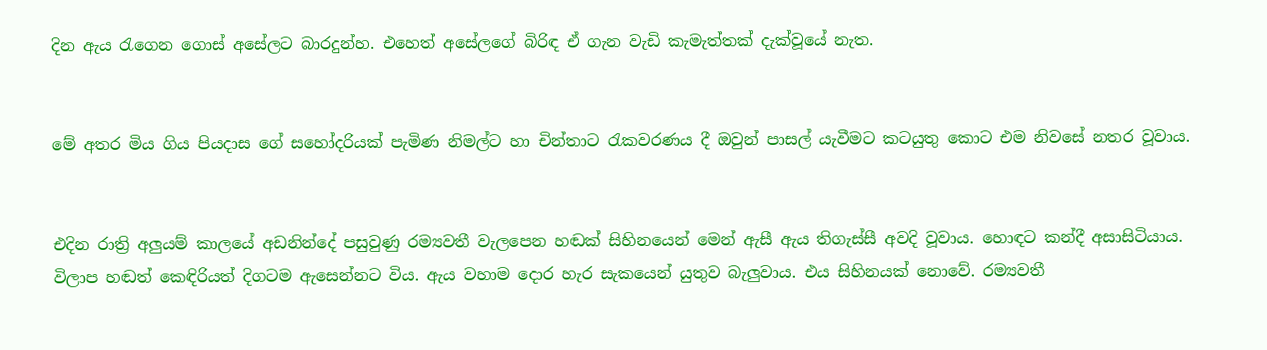දින ඇය රැගෙන ගොස් අසේලට බාරදුන්හ. එහෙත් අසේලගේ බිරිඳ ඒ ගැන වැඩි කැමැත්තක් දැක්වූයේ නැත.


මේ අතර මිය ගිය පියදාස ගේ සහෝදරියක් පැමිණ නිමල්ට හා චින්තාට රැකවරණය දී ඔවුන් පාසල් යැවීමට කටයුතු කොට එම නිවසේ නතර වූවාය.


එදින රාත්‍රි අලුයම් කාලයේ අඩනින්දේ පසුවුණු රම්‍යවතී වැලපෙන හඬක් සිහිනයෙන් මෙන් ඇසී ඇය තිගැස්සී අවදි වූවාය. හොඳට කන්දී අසාසිටියාය. විලාප හඬත් කෙඳිරියත් දිගටම ඇසෙන්නට විය. ඇය වහාම දොර හැර සැකයෙන් යුතුව බැලුවාය. එය සිහිනයක් නොවේ. රම්‍යවතී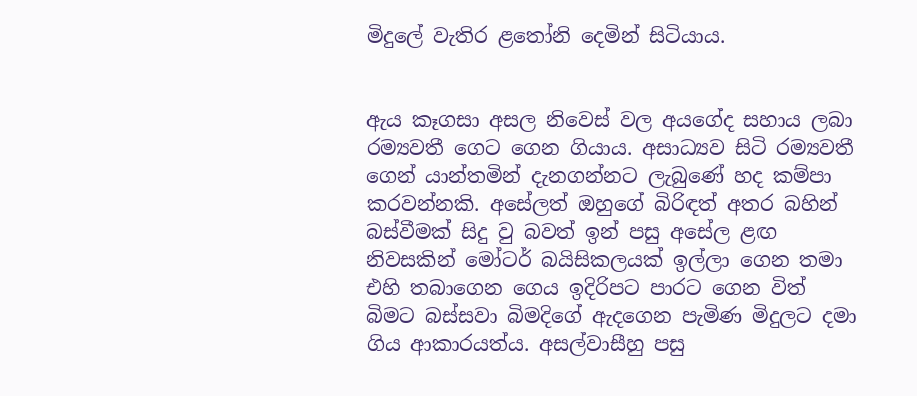මිදුලේ වැතිර ළතෝනි දෙමින් සිටියාය.


ඇය කෑගසා අසල නිවෙස් වල අයගේද සහාය ලබා රම්‍යවතී ගෙට ගෙන ගියාය. අසාධ්‍යව සිටි රම්‍යවතී ගෙන් යාන්තමින් දැනගන්නට ලැබුණේ හද කම්පා කරවන්නකි. අසේලත් ඔහුගේ බිරිඳත් අතර බහින් බස්වීමක් සිදු වු බවත් ඉන් පසු අසේල ළඟ නිවසකින් මෝටර් බයිසිකලයක් ඉල්ලා ගෙන තමා එහි තබාගෙන ගෙය ඉදිරිපට පාරට ගෙන විත් බිමට බස්සවා බිමදිගේ ඇදගෙන පැමිණ මිදුලට දමා ගිය ආකාරයත්ය. අසල්වාසීහු පසු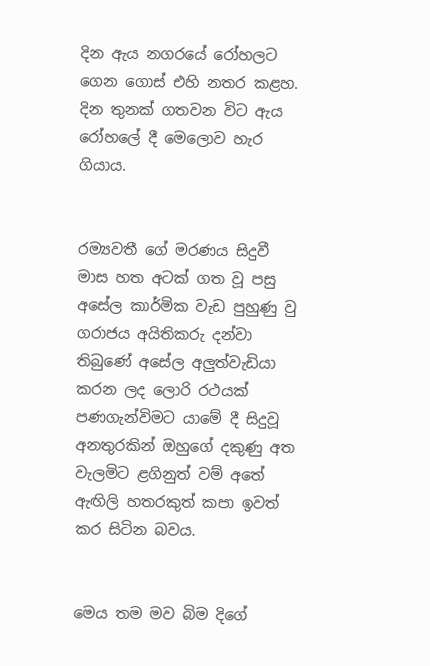දින ඇය නගරයේ රෝහලට ගෙන ගොස් එහි නතර කළහ. දින තුනක් ගතවන විට ඇය රෝහලේ දී මෙලොව හැර ගියාය.


රම්‍යවතී ගේ මරණය සිදුවී මාස හත අටක් ගත වූ පසු අසේල කාර්මික වැඩ පුහුණු වු ගරාජය අයිතිකරු දන්වා තිබුණේ අසේල අලුත්වැඩියා කරන ලද ලොරි රථයක් පණගැන්විමට යාමේ දී සිදුවූ අනතුරකින් ඔහුගේ දකුණු අත වැලමිට ළගිනුත් වම් අතේ ඇඟිලි හතරකුත් කපා ඉවත් කර සිටින බවය.


මෙය තම මව බිම දිගේ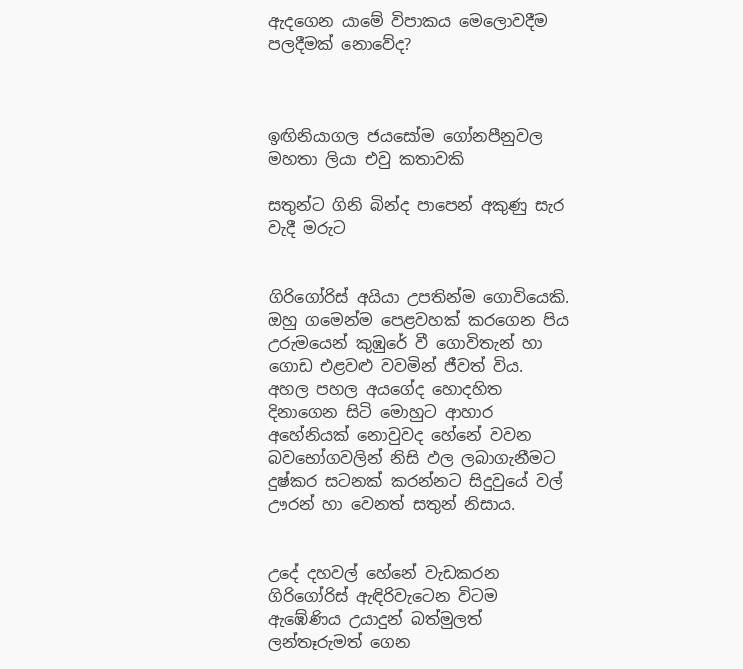ඇදගෙන යාමේ විපාකය මෙලොවදීම පලදීමක් නොවේද?



ඉඟිනියාගල ජයසෝම ගෝනපීනුවල මහතා ලියා එවු කතාවකි

සතුන්ට ගිනි බින්ද පාපෙන් අකුණු සැර වැදී මරුට


ගිරිගෝරිස් අයියා උපතින්ම ගොවියෙකි. ඔහු ගමෙන්ම පෙළවහක් කරගෙන පිය උරුමයෙන් කුඹුරේ වී ගොවිතැන් හා ගොඩ එළවළු වවමින් ජීවත් විය. අහල පහල අයගේද හොදහිත දිනාගෙන සිටි මොහුට ආහාර අහේනියක් නොවුවද හේනේ වවන බවභෝගවලින් නිසි ඵල ලබාගැනීමට දුෂ්කර සටනක් කරන්නට සිදුවුයේ වල් ඌරන් හා වෙනත් සතුන් නිසාය.


උදේ දහවල් හේනේ වැඩකරන ගිරිගෝරිස් ඇඳිරිවැටෙන විටම ඇඹේණිය උයාදුන් බත්මුලත් ලන්තෑරුමත් ගෙන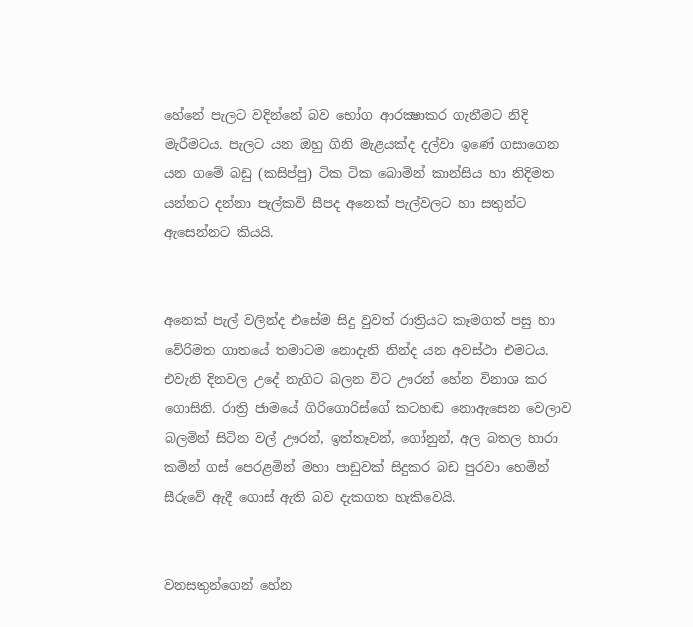හේනේ පැලට වදින්නේ බව භෝග ආරක්‍ෂාකර ගැනීමට නිදි මැරීමටය. පැලට යන ඔහු ගිනි මැළයක්ද දල්වා ඉණේ ගසාගෙන යන ගමේ බඩු (කසිප්පු) ටික ටික බොමින් කාන්සිය හා නිදිමත යන්නට දන්නා පැල්කවි සීපද අනෙක් පැල්වලට හා සතුන්ට ඇසෙන්නට කියයි.


අනෙක් පැල් වලින්ද එසේම සිදු වුවත් රාත්‍රියට කෑමගත් පසු හා වේරිමත ගාතයේ තමාටම නොදැනි නින්ද යන අවස්ථා එමටය. එවැනි දිනවල උදේ නැගිට බලන විට ඌරන් හේන විනාශ කර ගොසිනි. රාත්‍රි ජාමයේ ගිරිගොරිස්ගේ කටහඬ නොඇසෙන වෙලාව බලමින් සිටින වල් ඌරන්, ඉත්තෑවන්, ගෝනුන්, අල බතල හාරා කමින් ගස් පෙරළමින් මහා පාඩුවක් සිදුකර බඩ පුරවා හෙමින් සීරුවේ ඇදී ගොස් ඇති බව දැකගත හැකිවෙයි.


වනසතුන්ගෙන් හේන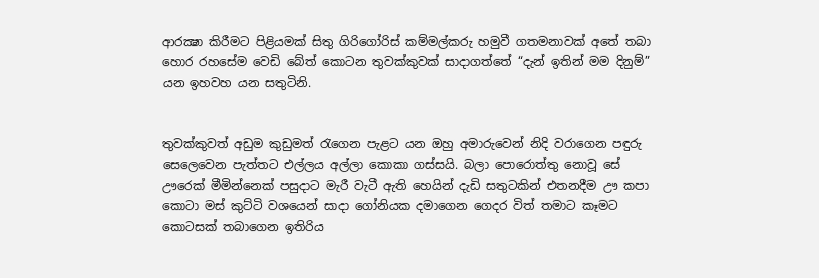ආරක්‍ෂා කිරීමට පිළියමක් සිතු ගිරිගෝරිස් කම්මල්කරු හමුවී ගතමනාවක් අතේ තබා හොර රහසේම වෙඩි බේත් කොටන තුවක්කුවක් සාදාගත්තේ “දැන් ඉතින් මම දිනුම්” යන ඉහවහ යන සතුටිනි.


තුවක්කුවත් අඩුම කුඩුමත් රැගෙන පැළට යන ඔහු අමාරුවෙන් නිදි වරාගෙන පඳුරු සෙලෙවෙන පැත්තට එල්ලය අල්ලා කොකා ගස්සයි. බලා පොරොත්තු නොවූ සේ ඌරෙක් මීමින්නෙක් පසුදාට මැරී වැටී ඇති හෙයින් දැඩි සතුටකින් එතනදීම ඌ කපා කොටා මස් කුට්ටි වශයෙන් සාදා ගෝනියක දමාගෙන ගෙදර විත් තමාට කෑමට කොටසක් තබාගෙන ඉතිරිය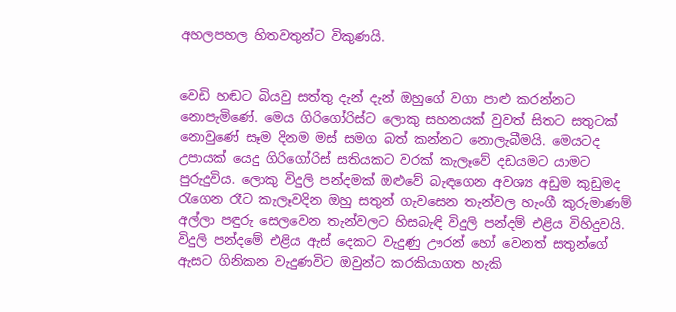අහලපහල හිතවතුන්ට විකුණයි.


වෙඩි හඬට බියවු සත්තු දැන් දැන් ඔහුගේ වගා පාළු කරන්නට නොපැමිණේ. මෙය ගිරිගෝරිස්ට ලොකු සහනයක් වුවත් සිතට සතුටක් නොවුණේ සෑම දිනම මස් සමග බත් කන්නට නොලැබීමයි. මෙයටද උපායක් යෙදු ගිරිගෝරිස් සතියකට වරක් කැලෑවේ දඩයමට යාමට පුරුදුවිය. ලොකු විදුලි පන්දමක් ඔළුවේ බැඳගෙන අවශ්‍ය අඩුම කුඩුමද රැගෙන රෑට කැලෑවදින ඔහු සතුන් ගැවසෙන තැන්වල හැංගී කුරුමාණම් අල්ලා පඳුරු සෙලවෙන තැන්වලට හිසබැඳි විදුලි පන්දම් එළිය විහිදුවයි. විදුලි පන්දමේ එළිය ඇස් දෙකට වැදුණු ඌරන් හෝ වෙනත් සතුන්ගේ ඇසට ගිනිකන වැදුණවිට ඔවුන්ට කරකියාගත හැකි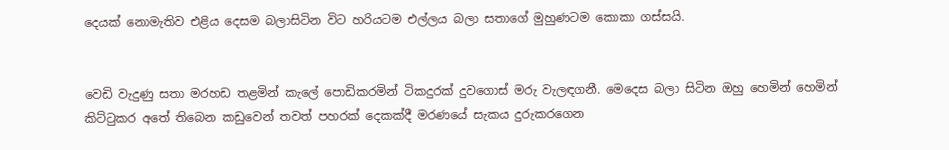දෙයක් නොමැතිව එළිය දෙසම බලාසිටින විට හරියටම එල්ලය බලා සතාගේ මුහුණටම කොකා ගස්සයි.


වෙඩි වැදුණු සතා මරහඩ තළමින් කැලේ පොඩිකරමින් ටිකදුරක් දුවගොස් මරු වැලඳගනී. මෙදෙස බලා සිටින ඔහු හෙමින් හෙමින් කිට්ටුකර අතේ තිබෙන කඩුවෙන් තවත් පහරක් දෙකක්දී මරණයේ සැකය දුරුකරගෙන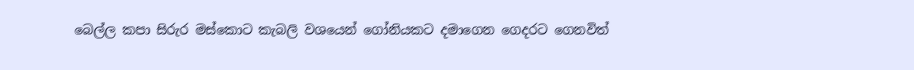බෙල්ල කපා සිරුර මස්කොට කැබලි වශයෙන් ගෝනියකට දමාගෙන ගෙදරට ගෙනවිත්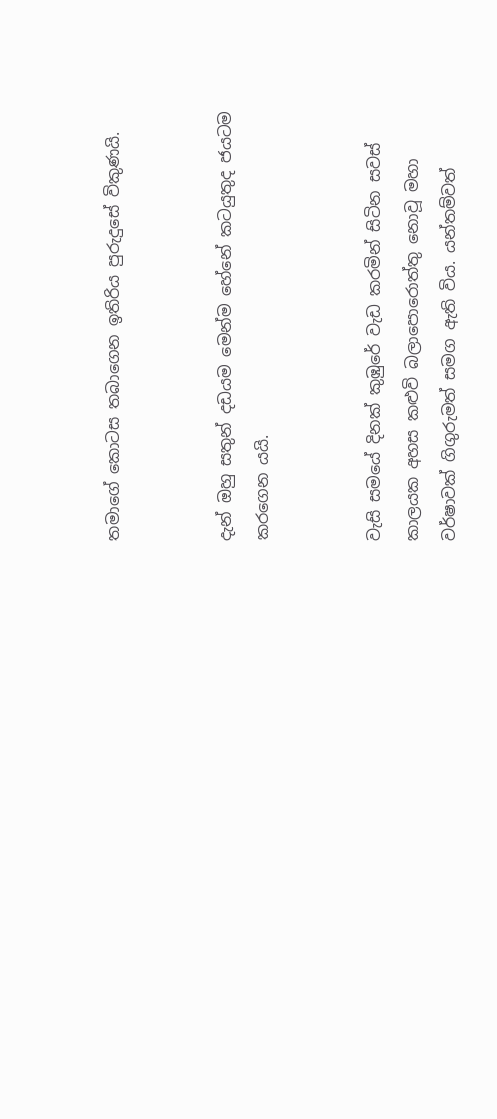තමාගේ කොටස තබාගෙන ඉතිරිය පුරුදුසේ විකුණයි.


දැන් ඔහු සතුන් දඩයම මෙන්ම හේනේ කටයුතුද ජයටම කරගෙන යයි.


වැසි සමයේ දිනක් කුඹුරේ වැඩ කරමින් සිටින සවස් කාලයක අහස කළුවි බලාපොරොත්තු නොවූ මහා වර්ෂාවක් ගිගුරුමත් සමග ඇති විය. යන්තම්වත්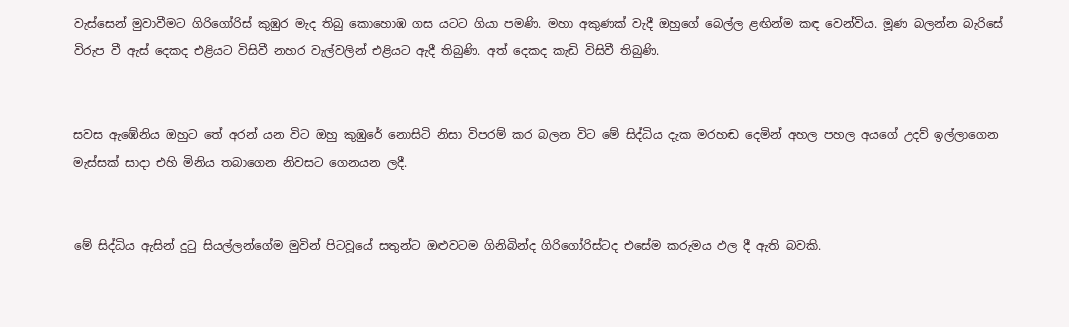වැස්සෙන් මුවාවීමට ගිරිගෝරිස් කුඹුර මැද තිබු කොහොඹ ගස යටට ගියා පමණි. මහා අකුණක් වැදී ඔහුගේ බෙල්ල ළඟින්ම කඳ වෙන්විය. මූණ බලන්න බැරිසේ විරුප වී ඇස් දෙකද එළියට විසිවී නහර වැල්වලින් එළියට ඇදී තිබුණි. අත් දෙකද කැඩි විසිවී තිබුණි.


සවස ඇඹේනිය ඔහුට තේ අරන් යන විට ඔහු කුඹුරේ නොසිටි නිසා විපරම් කර බලන විට මේ සිද්ධිය දැක මරහඬ දෙමින් අහල පහල අයගේ උදව් ඉල්ලාගෙන මැස්සක් සාදා එහි මිනිය තබාගෙන නිවසට ගෙනයන ලදී.


මේ සිද්ධිය ඇසින් දුටු සියල්ලන්ගේම මුවින් පිටවූයේ සතුන්ට ඔළුවටම ගිනිබින්ද ගිරිගෝරිස්ටද එසේම කරුමය ඵල දී ඇති බවකි.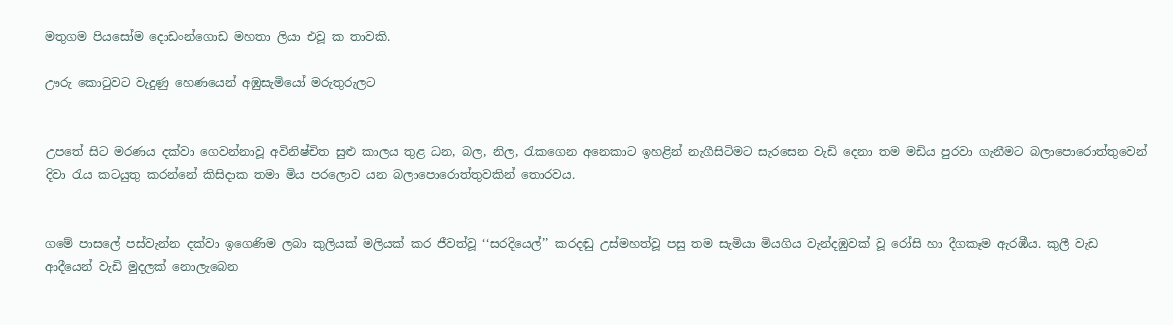මතුගම පියසෝම දොඩංන්ගොඩ මහතා ලියා එවූ ක තාවකි.

ඌරු කොටුවට වැදුණු හෙණයෙන් අඹුසැමියෝ මරුතුරුලට


උපතේ සිට මරණය දක්වා ගෙවන්නාවූ අවිනිෂ්චිත සුළු කාලය තුළ ධන, බල, නිල, රැකගෙන අනෙකාට ඉහළින් නැගීසිටිමට සැරසෙන වැඩි දෙනා තම මඩිය පුරවා ගැනීමට බලාපොරොත්තුවෙන් දිවා රැය කටයුතු කරන්නේ කිසිදාක තමා මිය පරලොව යන බලාපොරොත්තුවකින් තොරවය.


ගමේ පාසලේ පස්වැන්න දක්වා ඉගෙණිම ලබා කුලියක් මලියක් කර ජීවත්වූ ‘‘සරදියෙල්’’ කරදඬු උස්මහත්වූ පසු තම සැමියා මියගිය වැන්දඹුවක් වූ රෝසි හා දීගකෑම ඇරඹීය. කුලී වැඩ ආදීයෙන් වැඩි මුදලක් නොලැබෙන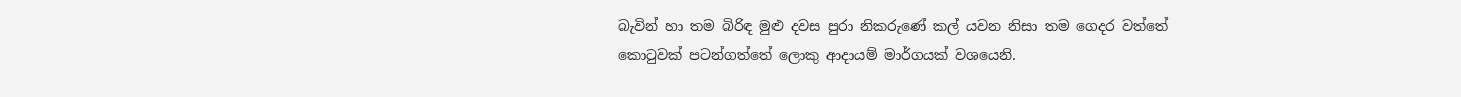බැවින් හා තම බිරිඳ මුළු දවස පුරා නිකරුණේ කල් යවන නිසා තම ගෙදර වත්තේ කොටුවක් පටන්ගත්තේ ලොකු ආදායම් මාර්ගයක් වශයෙනි.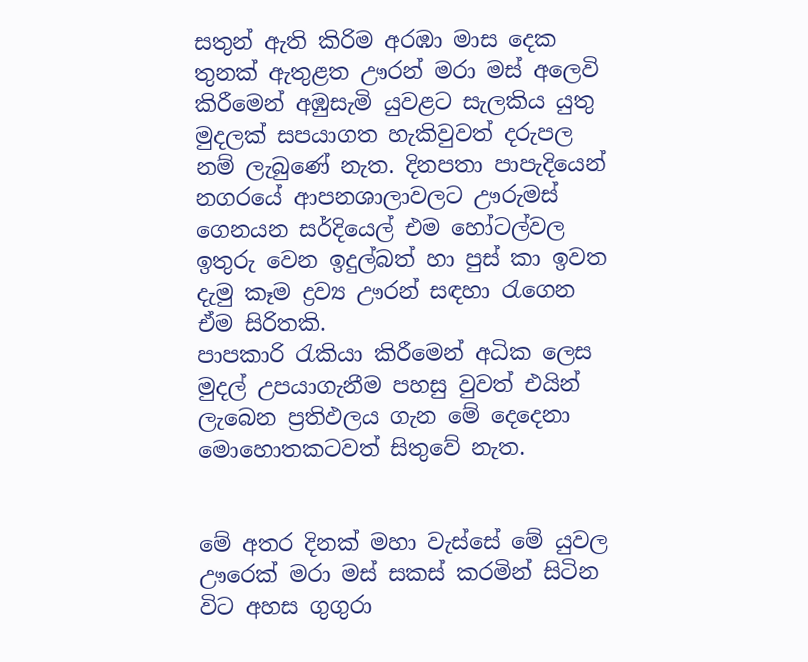සතුන් ඇති කිරිම අරඹා මාස දෙක තුනක් ඇතුළත ඌරන් මරා මස් අලෙවි කිරීමෙන් අඹුසැමි යුවළට සැලකිය යුතු මුදලක් සපයාගත හැකිවුවත් දරුපල නම් ලැබුණේ නැත. දිනපතා පාපැදියෙන් නගරයේ ආපනශාලාවලට ඌරුමස් ගෙනයන සර්දියෙල් එම හෝටල්වල ඉතුරු වෙන ඉදුල්බත් හා පුස් කා ඉවත දැමු කෑම ද්‍රව්‍ය ඌරන් සඳහා රැගෙන ඒම සිරිතකි.
පාපකාරි රැකියා කිරීමෙන් අධික ලෙස මුදල් උපයාගැනීම පහසු වුවත් එයින් ලැබෙන ප්‍රතිඵලය ගැන මේ දෙදෙනා මොහොතකටවත් සිතුවේ නැත.


මේ අතර දිනක් මහා වැස්සේ මේ යුවල ඌරෙක් මරා මස් සකස් කරමින් සිටින විට අහස ගුගුරා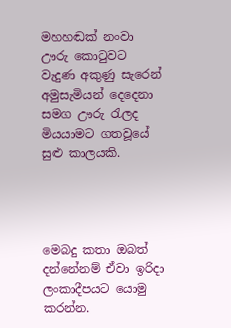මහහඬක් නංවා ඌරු කොටුවට වැදුණ අකුණු සැරෙන් අමුසැමියන් දෙදෙනා සමග ඌරු රැලද මියයාමට ගතවූයේ සුළු කාලයකි.




මෙබදු කතා ඔබත් දන්නේනම් ඒවා ඉරිදා ලංකාදීපයට යොමු කරන්න.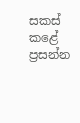සකස් කළේ
ප්‍රසන්න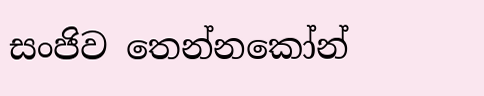සංජිව තෙන්නකෝන්